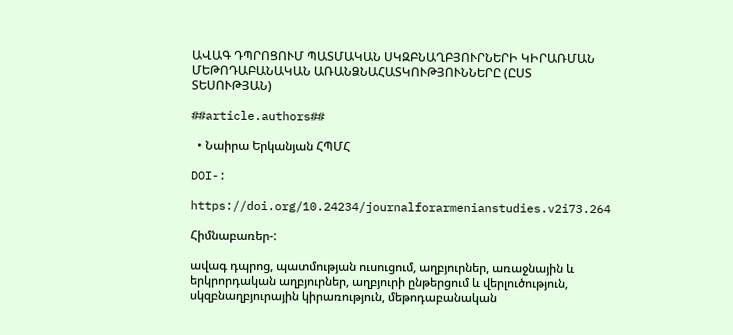ԱՎԱԳ ԴՊՐՈՑՈՒՄ ՊԱՏՄԱԿԱՆ ՍԿԶԲՆԱՂԲՅՈՒՐՆԵՐԻ ԿԻՐԱՌՄԱՆ ՄԵԹՈԴԱԲԱՆԱԿԱՆ ԱՌԱՆՁՆԱՀԱՏԿՈՒԹՅՈՒՆՆԵՐԸ (ԸՍՏ ՏԵՍՈՒԹՅԱՆ)

##article.authors##

  • Նաիրա Երկանյան ՀՊՄՀ

DOI-:

https://doi.org/10.24234/journalforarmenianstudies.v2i73.264

Հիմնաբառեր-:

ավագ դպրոց, պատմության ուսուցում, աղբյուրներ, առաջնային և երկրորդական աղբյուրներ, աղբյուրի ընթերցում և վերլուծություն, սկզբնաղբյուրային կիրառություն, մեթոդաբանական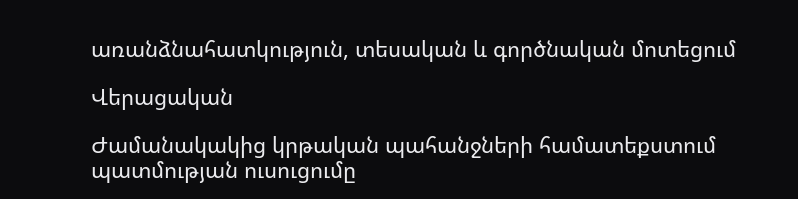առանձնահատկություն, տեսական և գործնական մոտեցում

Վերացական

Ժամանակակից կրթական պահանջների համատեքստում պատմության ուսուցումը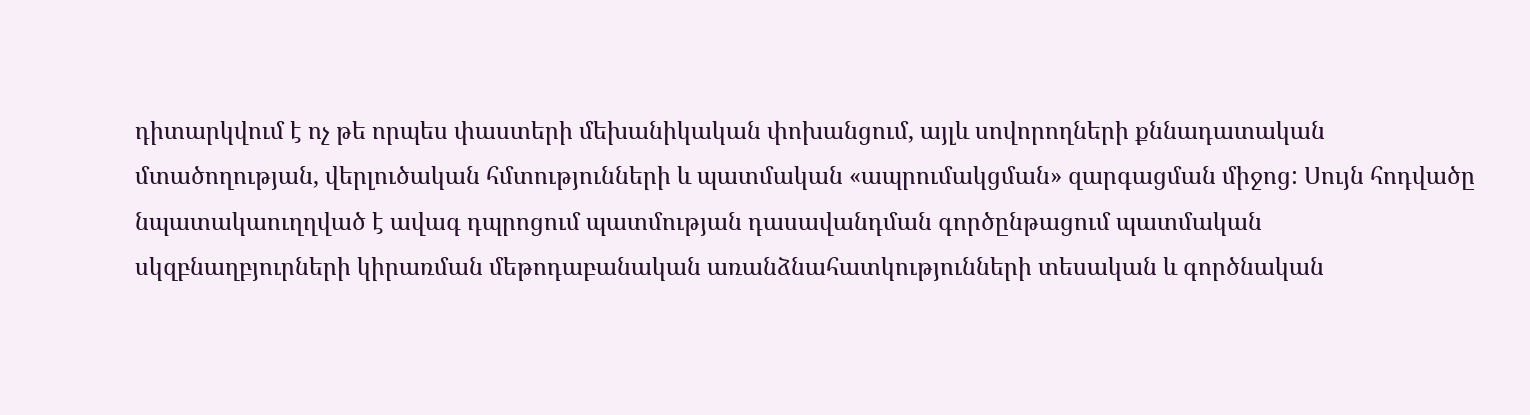դիտարկվում է ոչ թե որպես փաստերի մեխանիկական փոխանցում, այլև սովորողների քննադատական մտածողության, վերլուծական հմտությունների և պատմական «ապրումակցման» զարգացման միջոց: Սույն հոդվածը նպատակաուղղված է ավագ դպրոցում պատմության դասավանդման գործընթացում պատմական սկզբնաղբյուրների կիրառման մեթոդաբանական առանձնահատկությունների տեսական և գործնական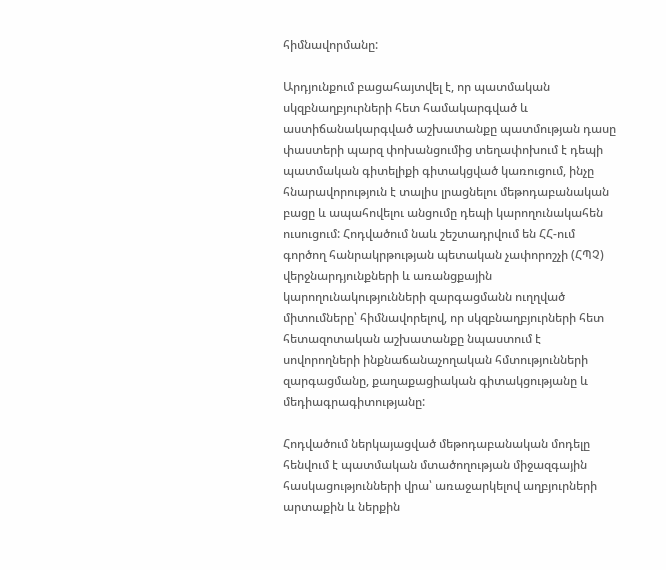հիմնավորմանը:

Արդյունքում բացահայտվել է, որ պատմական սկզբնաղբյուրների հետ համակարգված և աստիճանակարգված աշխատանքը պատմության դասը փաստերի պարզ փոխանցումից տեղափոխում է դեպի պատմական գիտելիքի գիտակցված կառուցում, ինչը հնարավորություն է տալիս լրացնելու մեթոդաբանական բացը և ապահովելու անցումը դեպի կարողունակահեն ուսուցում: Հոդվածում նաև շեշտադրվում են ՀՀ-ում գործող հանրակրթության պետական չափորոշչի (ՀՊՉ) վերջնարդյունքների և առանցքային կարողունակությունների զարգացմանն ուղղված միտումները՝ հիմնավորելով, որ սկզբնաղբյուրների հետ հետազոտական աշխատանքը նպաստում է սովորողների ինքնաճանաչողական հմտությունների զարգացմանը, քաղաքացիական գիտակցությանը և մեդիագրագիտությանը:

Հոդվածում ներկայացված մեթոդաբանական մոդելը հենվում է պատմական մտածողության միջազգային հասկացությունների վրա՝ առաջարկելով աղբյուրների արտաքին և ներքին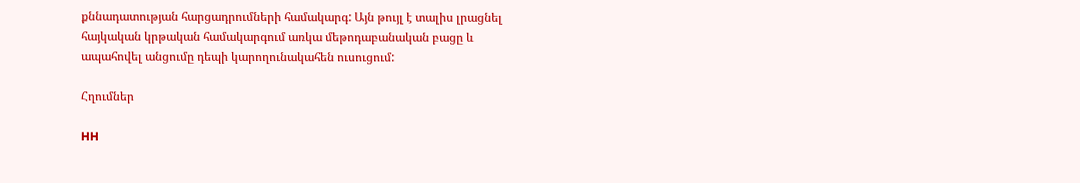քննադատության հարցադրումների համակարգ: Այն թույլ է տալիս լրացնել հայկական կրթական համակարգում առկա մեթոդաբանական բացը և ապահովել անցումը դեպի կարողունակահեն ուսուցում:

Հղումներ

HH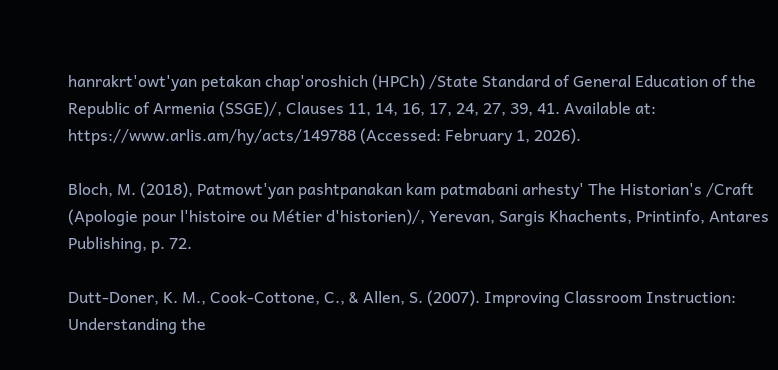hanrakrt'owt'yan petakan chap'oroshich (HPCh) /State Standard of General Education of the Republic of Armenia (SSGE)/, Clauses 11, 14, 16, 17, 24, 27, 39, 41. Available at: https://www.arlis.am/hy/acts/149788 (Accessed: February 1, 2026).

Bloch, M. (2018), Patmowt'yan pashtpanakan kam patmabani arhesty' The Historian's /Craft (Apologie pour l'histoire ou Métier d'historien)/, Yerevan, Sargis Khachents, Printinfo, Antares Publishing, p. 72.

Dutt-Doner, K. M., Cook-Cottone, C., & Allen, S. (2007). Improving Classroom Instruction: Understanding the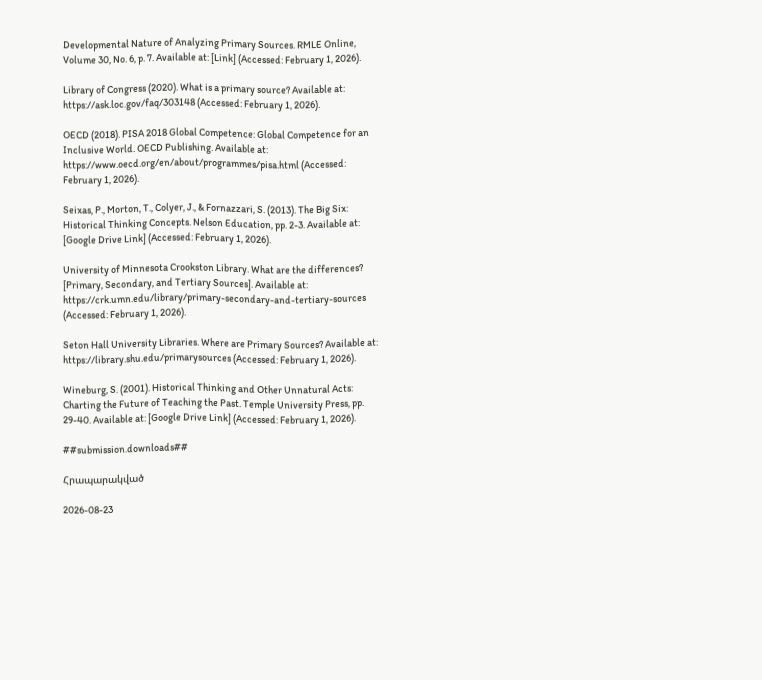Developmental Nature of Analyzing Primary Sources. RMLE Online, Volume 30, No. 6, p. 7. Available at: [Link] (Accessed: February 1, 2026).

Library of Congress (2020). What is a primary source? Available at: https://ask.loc.gov/faq/303148 (Accessed: February 1, 2026).

OECD (2018). PISA 2018 Global Competence: Global Competence for an Inclusive World. OECD Publishing. Available at: https://www.oecd.org/en/about/programmes/pisa.html (Accessed: February 1, 2026).

Seixas, P., Morton, T., Colyer, J., & Fornazzari, S. (2013). The Big Six: Historical Thinking Concepts. Nelson Education, pp. 2-3. Available at: [Google Drive Link] (Accessed: February 1, 2026).

University of Minnesota Crookston Library. What are the differences? [Primary, Secondary, and Tertiary Sources]. Available at: https://crk.umn.edu/library/primary-secondary-and-tertiary-sources (Accessed: February 1, 2026).

Seton Hall University Libraries. Where are Primary Sources? Available at: https://library.shu.edu/primarysources (Accessed: February 1, 2026).

Wineburg, S. (2001). Historical Thinking and Other Unnatural Acts: Charting the Future of Teaching the Past. Temple University Press, pp. 29-40. Available at: [Google Drive Link] (Accessed: February 1, 2026).

##submission.downloads##

Հրապարակված

2026-08-23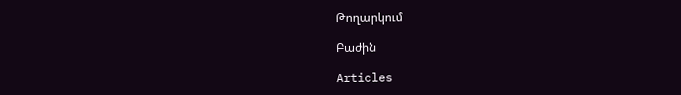Թողարկում

Բաժին

Articles